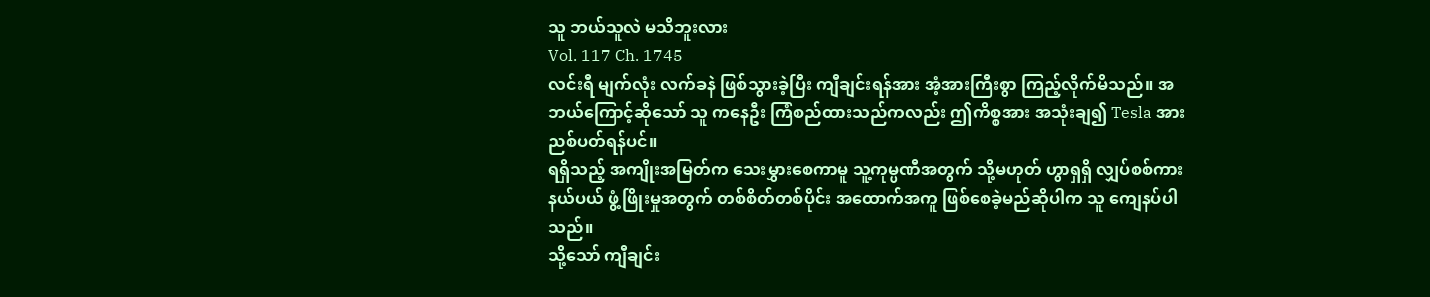သူ ဘယ်သူလဲ မသိဘူးလား
Vol. 117 Ch. 1745
လင်းရီ မျက်လုံး လက်ခနဲ ဖြစ်သွားခဲ့ပြီး ကျီချင်းရန်အား အံ့အားကြီးစွာ ကြည့်လိုက်မိသည်။ အဘယ်ကြောင့်ဆိုသော် သူ ကနေဦး ကြံစည်ထားသည်ကလည်း ဤကိစ္စအား အသုံးချ၍ Tesla အား ညစ်ပတ်ရန်ပင်။
ရရှိသည့် အကျိုးအမြတ်က သေးမွှားစေကာမူ သူ့ကုမ္ပဏီအတွက် သို့မဟုတ် ဟွာရှရှိ လျှပ်စစ်ကား နယ်ပယ် ဖွံ့ဖြိုးမှုအတွက် တစ်စိတ်တစ်ပိုင်း အထောက်အကူ ဖြစ်စေခဲ့မည်ဆိုပါက သူ ကျေနပ်ပါသည်။
သို့သော် ကျီချင်း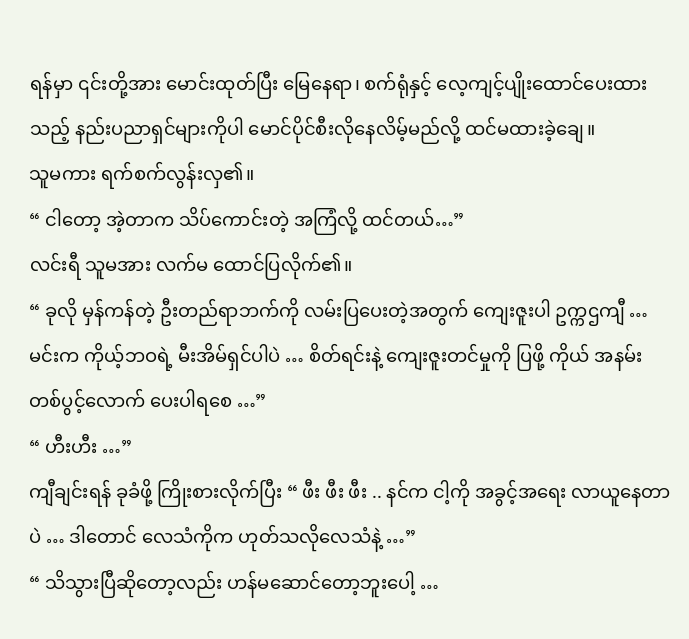ရန်မှာ ၎င်းတို့အား မောင်းထုတ်ပြီး မြေနေရာ၊ စက်ရုံနှင့် လေ့ကျင့်ပျိုးထောင်ပေးထားသည့် နည်းပညာရှင်များကိုပါ မောင်ပိုင်စီးလိုနေလိမ့်မည်လို့ ထင်မထားခဲ့ချေ။
သူမကား ရက်စက်လွန်းလှ၏။
“ ငါတော့ အဲ့တာက သိပ်ကောင်းတဲ့ အကြံလို့ ထင်တယ်…”
လင်းရီ သူမအား လက်မ ထောင်ပြလိုက်၏။
“ ခုလို မှန်ကန်တဲ့ ဦးတည်ရာဘက်ကို လမ်းပြပေးတဲ့အတွက် ကျေးဇူးပါ ဥက္ကဌကျီ … မင်းက ကိုယ့်ဘဝရဲ့ မီးအိမ်ရှင်ပါပဲ … စိတ်ရင်းနဲ့ ကျေးဇူးတင်မှုကို ပြဖို့ ကိုယ် အနမ်းတစ်ပွင့်လောက် ပေးပါရစေ …”
“ ဟီးဟီး …”
ကျီချင်းရန် ခုခံဖို့ ကြိုးစားလိုက်ပြီး “ ဖီး ဖီး ဖီး .. နင်က ငါ့ကို အခွင့်အရေး လာယူနေတာပဲ … ဒါတောင် လေသံကိုက ဟုတ်သလိုလေသံနဲ့ …”
“ သိသွားပြီဆိုတော့လည်း ဟန်မဆောင်တော့ဘူးပေါ့ …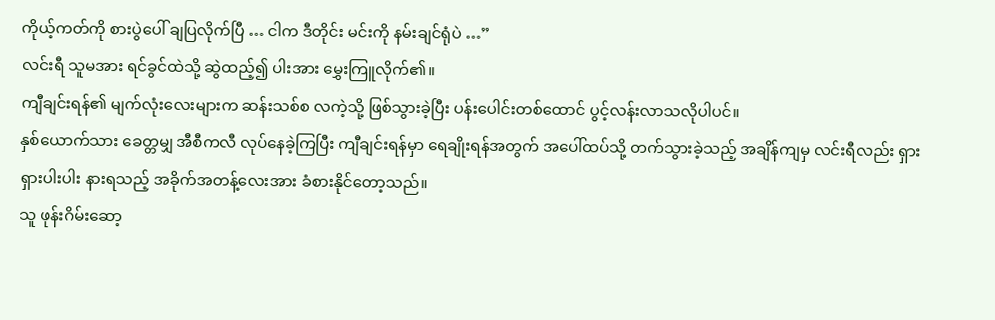ကိုယ့်ကတ်ကို စားပွဲပေါ် ချပြလိုက်ပြီ … ငါက ဒီတိုင်း မင်းကို နမ်းချင်ရုံပဲ …”
လင်းရီ သူမအား ရင်ခွင်ထဲသို့ ဆွဲထည့်၍ ပါးအား မွှေးကြူလိုက်၏။
ကျီချင်းရန်၏ မျက်လုံးလေးများက ဆန်းသစ်စ လကဲ့သို့ ဖြစ်သွားခဲ့ပြီး ပန်းပေါင်းတစ်ထောင် ပွင့်လန်းလာသလိုပါပင်။
နှစ်ယောက်သား ခေတ္တမျှ အီစီကလီ လုပ်နေခဲ့ကြပြီး ကျီချင်းရန်မှာ ရေချိုးရန်အတွက် အပေါ်ထပ်သို့ တက်သွားခဲ့သည့် အချိန်ကျမှ လင်းရီလည်း ရှားရှားပါးပါး နားရသည့် အခိုက်အတန့်လေးအား ခံစားနိုင်တော့သည်။
သူ ဖုန်းဂိမ်းဆော့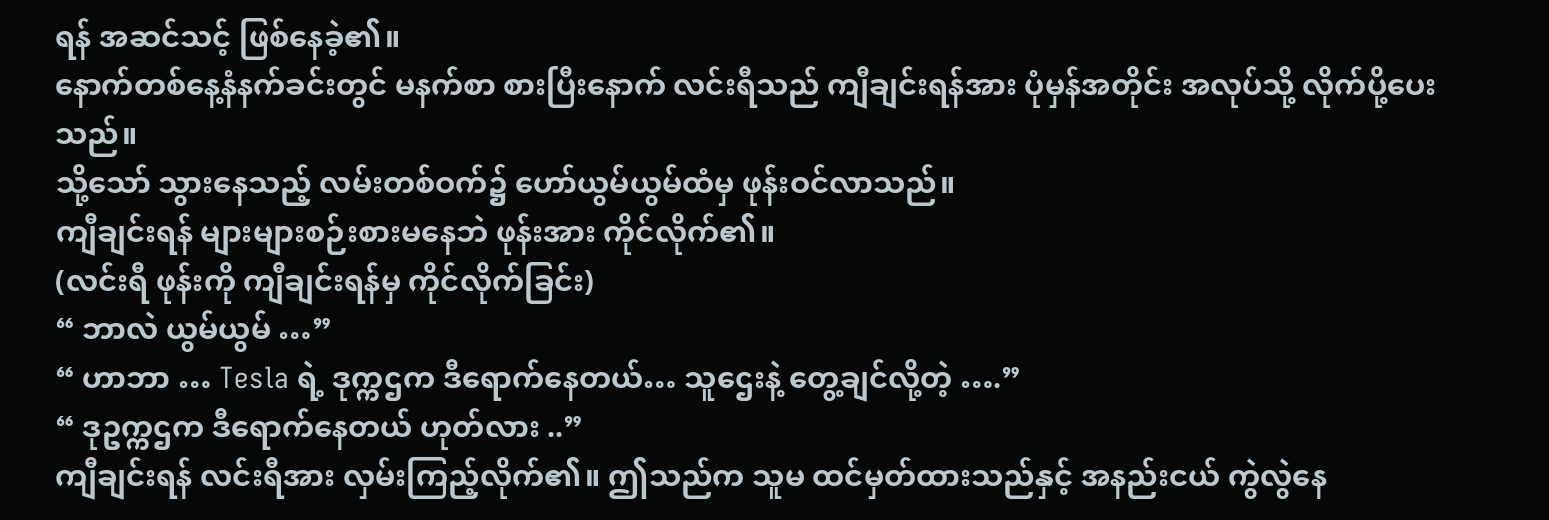ရန် အဆင်သင့် ဖြစ်နေခဲ့၏။
နောက်တစ်နေ့နံနက်ခင်းတွင် မနက်စာ စားပြီးနောက် လင်းရီသည် ကျီချင်းရန်အား ပုံမှန်အတိုင်း အလုပ်သို့ လိုက်ပို့ပေးသည်။
သို့သော် သွားနေသည့် လမ်းတစ်ဝက်၌ ဟော်ယွမ်ယွမ်ထံမှ ဖုန်းဝင်လာသည်။
ကျီချင်းရန် များများစဉ်းစားမနေဘဲ ဖုန်းအား ကိုင်လိုက်၏။
(လင်းရီ ဖုန်းကို ကျီချင်းရန်မှ ကိုင်လိုက်ခြင်း)
“ ဘာလဲ ယွမ်ယွမ် …”
“ ဟာဘာ … Tesla ရဲ့ ဒုက္ကဌက ဒီရောက်နေတယ်… သူဌေးနဲ့ တွေ့ချင်လို့တဲ့ ….”
“ ဒုဥက္ကဌက ဒီရောက်နေတယ် ဟုတ်လား ..”
ကျီချင်းရန် လင်းရီအား လှမ်းကြည့်လိုက်၏။ ဤသည်က သူမ ထင်မှတ်ထားသည်နှင့် အနည်းငယ် ကွဲလွဲနေ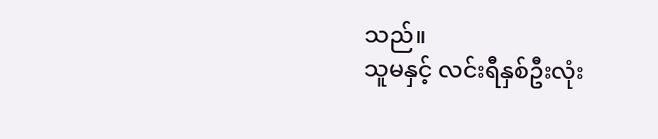သည်။
သူမနှင့် လင်းရီနှစ်ဦးလုံး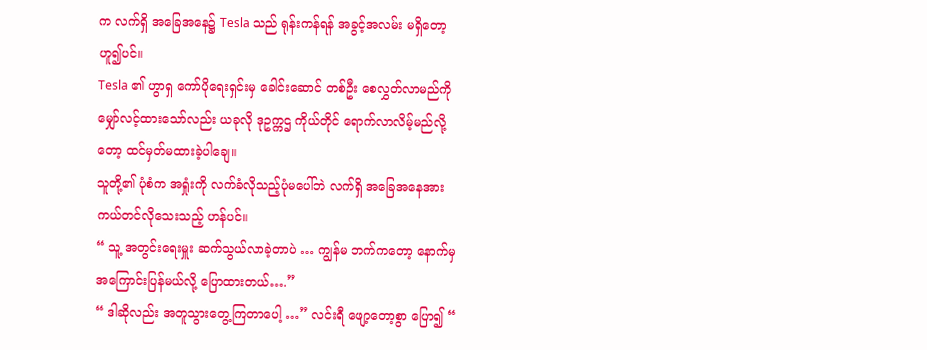က လက်ရှိ အခြေအနေ၌ Tesla သည် ရုန်းကန်ရန် အခွင့်အလမ်း မရှိတော့ဟူ၍ပင်။
Tesla ၏ ဟွာရှ ကော်ပိုရေးရှင်းမှ ခေါင်းဆောင် တစ်ဦး စေလွှတ်လာမည်ကို မျှော်လင့်ထားသော်လည်း ယခုလို ဒုဥက္ကဌ ကိုယ်တိုင် ရောက်လာလိမ့်မည်လို့တော့ ထင်မှတ်မထားခဲ့ပါချေ။
သူတို့၏ ပုံစံက အရှုံးကို လက်ခံလိုသည့်ပုံမပေါ်ဘဲ လက်ရှိ အခြေအနေအား ကယ်တင်လိုသေးသည့် ဟန်ပင်။
“ သူ့ အတွင်းရေးမှူး ဆက်သွယ်လာခဲ့တာပဲ … ကျွန်မ ဘက်ကတော့ နောက်မှ အကြောင်းပြန်မယ်လို့ ပြောထားတယ်….”
“ ဒါဆိုလည်း အတူသွားတွေ့ကြတာပေါ့ …” လင်းရီ ဖျော့တော့စွာ ပြော၍ “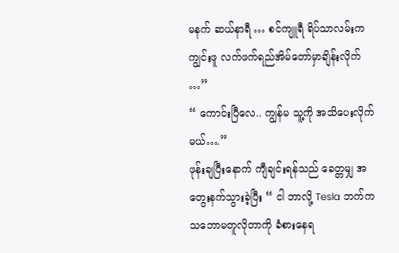မနက် ဆယ်နာရီ … စင်ကျူရီ ရိပ်သာလမ်းက ကျွင်းဖူ လက်ဖက်ရည်အိမ်တော်မှာချိန်းလိုက် …”
“ ကောင်းပြီလေ.. ကျွန်မ သူ့ကို အသိပေးလိုက်မယ်….”
ဖုန်းချပြီးနောက် ကျီချင်းရန်သည် ခေတ္တမျှ အတွေးနက်သွားခဲ့ပြီး “ ငါ ဘာလို့ Tesla ဘက်က သဘောမတူလိုတာကို ခံစားနေရ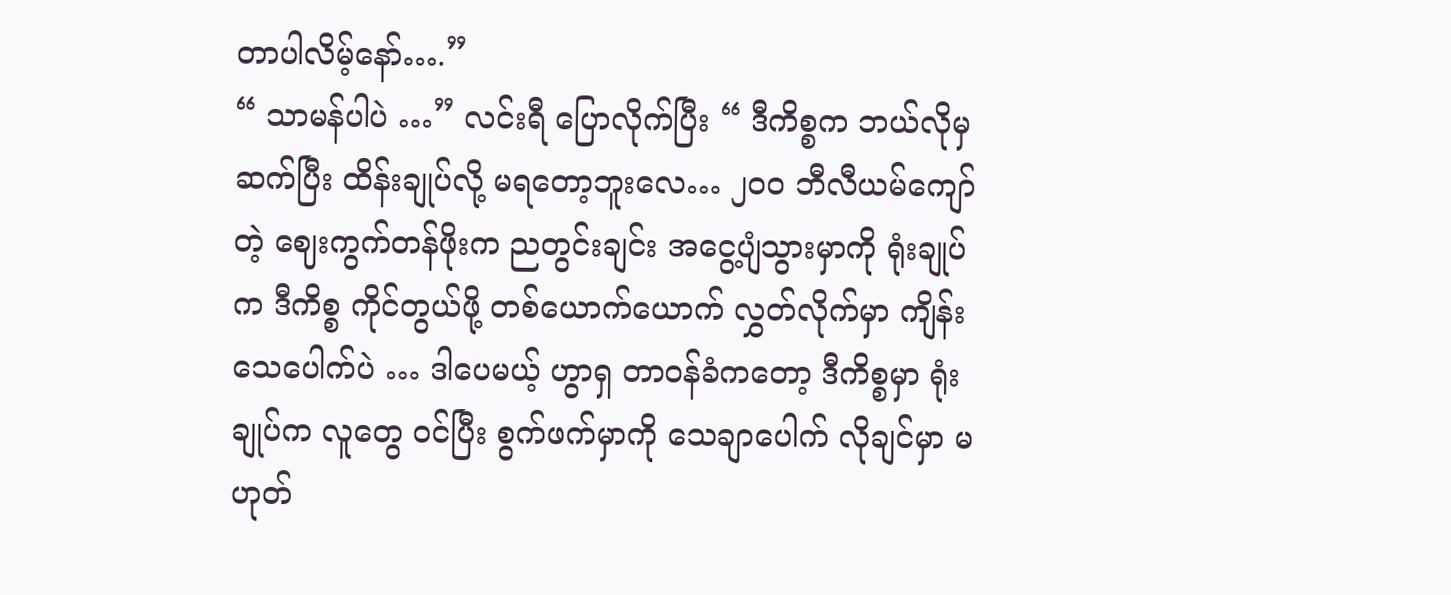တာပါလိမ့်နော်….”
“ သာမန်ပါပဲ …” လင်းရီ ပြောလိုက်ပြီး “ ဒီကိစ္စက ဘယ်လိုမှ ဆက်ပြီး ထိန်းချုပ်လို့ မရတော့ဘူးလေ… ၂၀၀ ဘီလီယမ်ကျော်တဲ့ ဈေးကွက်တန်ဖိုးက ညတွင်းချင်း အငွေ့ပျံသွားမှာကို ရုံးချုပ်က ဒီကိစ္စ ကိုင်တွယ်ဖို့ တစ်ယောက်ယောက် လွှတ်လိုက်မှာ ကျိန်းသေပေါက်ပဲ … ဒါပေမယ့် ဟွာရှ တာဝန်ခံကတော့ ဒီကိစ္စမှာ ရုံးချုပ်က လူတွေ ဝင်ပြီး စွက်ဖက်မှာကို သေချာပေါက် လိုချင်မှာ မဟုတ်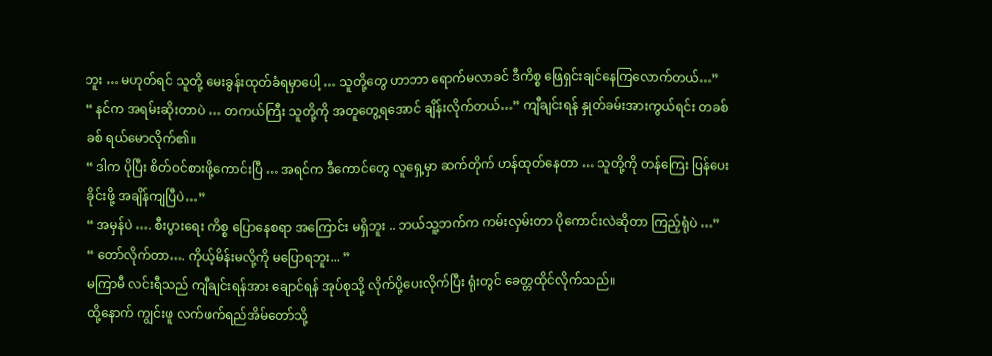ဘူး … မဟုတ်ရင် သူတို့ မေးခွန်းထုတ်ခံရမှာပေါ့ … သူတို့တွေ ဟာဘာ ရောက်မလာခင် ဒီကိစ္စ ဖြေရှင်းချင်နေကြလောက်တယ်…”
“ နင်က အရမ်းဆိုးတာပဲ … တကယ်ကြီး သူတို့ကို အတူတွေ့ရအောင် ချိန်းလိုက်တယ်…” ကျီချင်းရန် နှုတ်ခမ်းအားကွယ်ရင်း တခစ်ခစ် ရယ်မောလိုက်၏။
“ ဒါက ပိုပြီး စိတ်ဝင်စားဖို့ကောင်းပြီ … အရင်က ဒီကောင်တွေ လူရှေ့မှာ ဆက်တိုက် ဟန်ထုတ်နေတာ … သူတို့ကို တန်ကြေး ပြန်ပေးခိုင်းဖို့ အချိန်ကျပြီပဲ…”
“ အမှန်ပဲ …. စီးပွားရေး ကိစ္စ ပြောနေစရာ အကြောင်း မရှိဘူး .. ဘယ်သူ့ဘက်က ကမ်းလှမ်းတာ ပိုကောင်းလဲဆိုတာ ကြည့်ရုံပဲ …”
“ တော်လိုက်တာ…. ကိုယ့်မိန်းမလို့ကို မပြောရဘူး... ”
မကြာမီ လင်းရီသည် ကျီချင်းရန်အား ချောင်ရန် အုပ်စုသို့ လိုက်ပို့ပေးလိုက်ပြီး ရုံးတွင် ခေတ္တထိုင်လိုက်သည်။
ထို့နောက် ကျွင်းဖူ လက်ဖက်ရည်အိမ်တော်သို့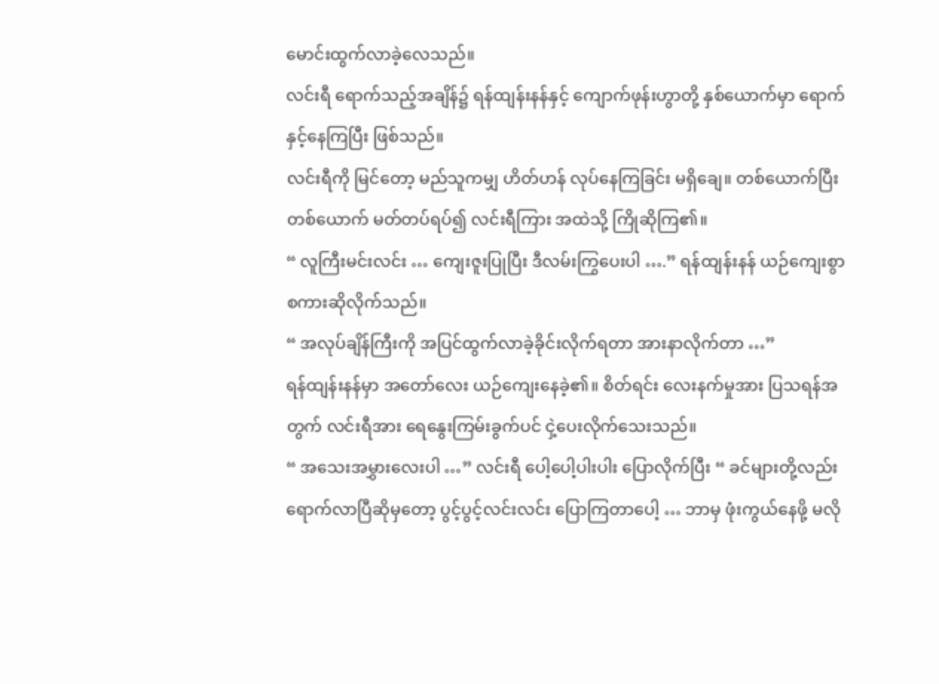မောင်းထွက်လာခဲ့လေသည်။
လင်းရီ ရောက်သည့်အချိန်၌ ရန်ထျန်းနန်နှင့် ကျောက်ဖုန်းဟွာတို့ နှစ်ယောက်မှာ ရောက်နှင့်နေကြပြီး ဖြစ်သည်။
လင်းရီကို မြင်တော့ မည်သူကမျှ ဟိတ်ဟန် လုပ်နေကြခြင်း မရှိချေ။ တစ်ယောက်ပြီး တစ်ယောက် မတ်တပ်ရပ်၍ လင်းရီကြား အထဲသို့ ကြိုဆိုကြ၏။
“ လူကြီးမင်းလင်း … ကျေးဇူးပြုပြီး ဒီလမ်းကြွပေးပါ ….” ရန်ထျန်းနန် ယဉ်ကျေးစွာ စကားဆိုလိုက်သည်။
“ အလုပ်ချိန်ကြီးကို အပြင်ထွက်လာခဲ့ခိုင်းလိုက်ရတာ အားနာလိုက်တာ …”
ရန်ထျန်းနန်မှာ အတော်လေး ယဉ်ကျေးနေခဲ့၏။ စိတ်ရင်း လေးနက်မှုအား ပြသရန်အတွက် လင်းရီအား ရေနွေးကြမ်းခွက်ပင် ငှဲ့ပေးလိုက်သေးသည်။
“ အသေးအမွှားလေးပါ …” လင်းရီ ပေါ့ပေါ့ပါးပါး ပြောလိုက်ပြီး “ ခင်များတို့လည်း ရောက်လာပြီဆိုမှတော့ ပွင့်ပွင့်လင်းလင်း ပြောကြတာပေါ့ … ဘာမှ ဖုံးကွယ်နေဖို့ မလို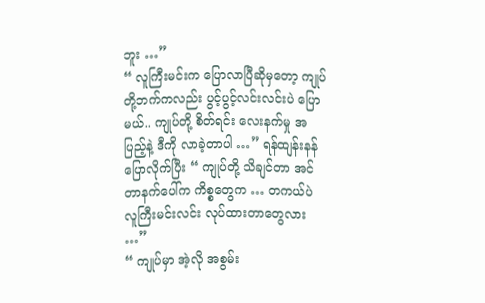ဘူး …”
“ လူကြီးမင်းက ပြောလာပြီဆိုမှတော့ ကျုပ်တို့ဘက်ကလည်း ပွင့်ပွင့်လင်းလင်းပဲ ပြောမယ်.. ကျုပ်တို့ စိတ်ရင်း လေးနက်မှု အပြည့်နဲ့ ဒီကို လာခဲ့တာပါ …” ရန်ထျန်းနန် ပြောလိုက်ပြီး “ ကျုပ်တို့ သိချင်တာ အင်တာနက်ပေါ်က ကိစ္စတွေက … တကယ်ပဲ လူကြီးမင်းလင်း လုပ်ထားတာတွေလား …”
“ ကျုပ်မှာ အဲ့လို အစွမ်း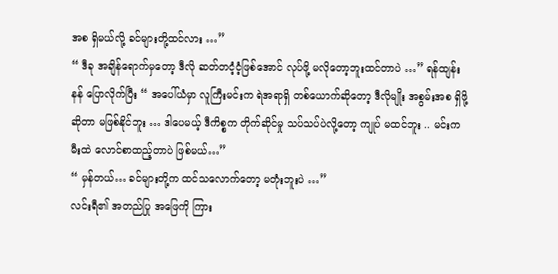အစ ရှိမယ်လို့ ခင်များတို့ထင်လား …”
“ ဒီခု အချိန်ရောက်မှတော့ ဒီလို ဆတ်တငံ့ငံ့ဖြစ်အောင် လုပ်ဖို့ မလိုတော့ဘူးထင်တာပဲ …” ရန်ထျန်းနန် ပြောလိုက်ပြီး “ အပေါ်ယံမှာ လူကြီးမင်းက ရဲအရာရှိ တစ်ယောက်ဆိုတော့ ဒီလိုမျိုး အစွမ်းအစ ရှိဖို့ဆိုတာ မဖြစ်နိုင်ဘူး … ဒါပေမယ့် ဒီကိစ္စက တိုက်ဆိုင်မှု သပ်သပ်ပဲလို့တော့ ကျုပ် မထင်ဘူး .. မင်းက မီးထဲ လောင်စာထည့်တာပဲ ဖြစ်မယ်…”
“ မှန်တယ်… ခင်များတို့က ထင်သလောက်တော့ မတုံးဘူးပဲ …”
လင်းရီ၏ အတည်ပြု အဖြေကို ကြား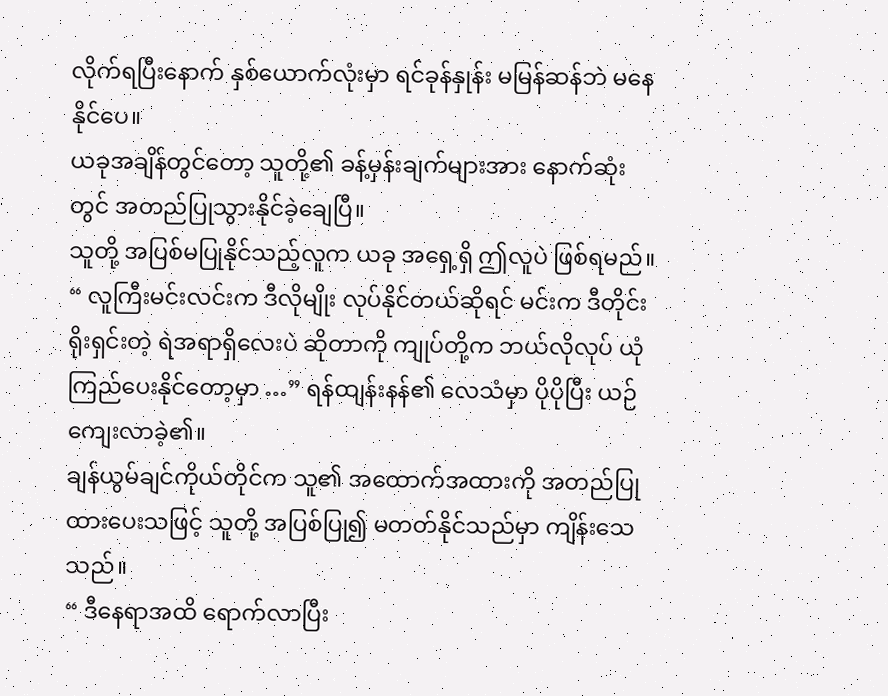လိုက်ရပြီးနောက် နှစ်ယောက်လုံးမှာ ရင်ခုန်နှုန်း မမြန်ဆန်ဘဲ မနေနိုင်ပေ။
ယခုအချိန်တွင်တော့ သူတို့၏ ခန့်မှန်းချက်များအား နောက်ဆုံးတွင် အတည်ပြုသွားနိုင်ခဲ့ချေပြီ။
သူတို့ အပြစ်မပြုနိုင်သည့်လူက ယခု အရှေ့ရှိ ဤလူပဲ ဖြစ်ရမည်။
“ လူကြီးမင်းလင်းက ဒီလိုမျိုး လုပ်နိုင်တယ်ဆိုရင် မင်းက ဒီတိုင်း ရိုးရှင်းတဲ့ ရဲအရာရှိလေးပဲ ဆိုတာကို ကျုပ်တို့က ဘယ်လိုလုပ် ယုံကြည်ပေးနိုင်တော့မှာ …” ရန်ထျန်းနန်၏ လေသံမှာ ပိုပိုပြီး ယဉ်ကျေးလာခဲ့၏။
ချန်ယွမ်ချင်ကိုယ်တိုင်က သူ၏ အထောက်အထားကို အတည်ပြုထားပေးသဖြင့် သူတို့ အပြစ်ပြု၍ မတတ်နိုင်သည်မှာ ကျိန်းသေသည်။
“ ဒီနေရာအထိ ရောက်လာပြီး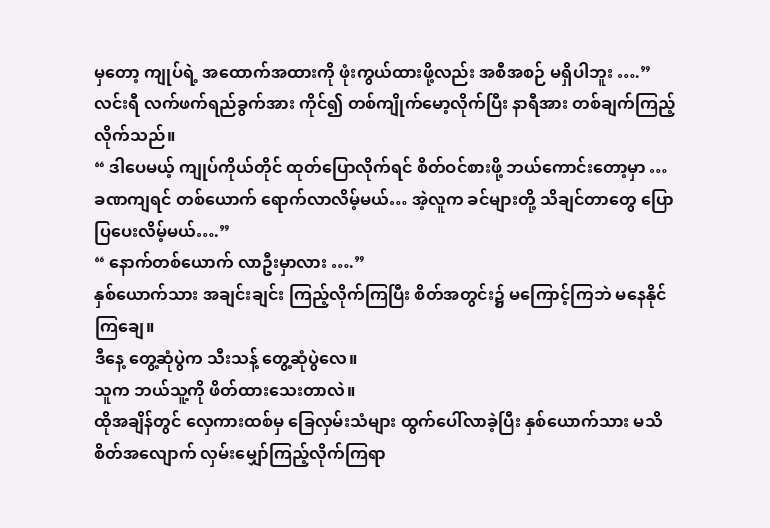မှတော့ ကျုပ်ရဲ့ အထောက်အထားကို ဖုံးကွယ်ထားဖို့လည်း အစီအစဉ် မရှိပါဘူး ….”
လင်းရီ လက်ဖက်ရည်ခွက်အား ကိုင်၍ တစ်ကျိုက်မော့လိုက်ပြီး နာရီအား တစ်ချက်ကြည့်လိုက်သည်။
“ ဒါပေမယ့် ကျုပ်ကိုယ်တိုင် ထုတ်ပြောလိုက်ရင် စိတ်ဝင်စားဖို့ ဘယ်ကောင်းတော့မှာ … ခဏကျရင် တစ်ယောက် ရောက်လာလိမ့်မယ်… အဲ့လူက ခင်များတို့ သိချင်တာတွေ ပြောပြပေးလိမ့်မယ်….”
“ နောက်တစ်ယောက် လာဦးမှာလား ….”
နှစ်ယောက်သား အချင်းချင်း ကြည့်လိုက်ကြပြီး စိတ်အတွင်း၌ မကြောင့်ကြဘဲ မနေနိုင်ကြချေ။
ဒီနေ့ တွေ့ဆုံပွဲက သီးသန့် တွေ့ဆုံပွဲလေ။
သူက ဘယ်သူ့ကို ဖိတ်ထားသေးတာလဲ။
ထိုအချိန်တွင် လှေကားထစ်မှ ခြေလှမ်းသံများ ထွက်ပေါ်လာခဲ့ပြီး နှစ်ယောက်သား မသိစိတ်အလျောက် လှမ်းမျှော်ကြည့်လိုက်ကြရာ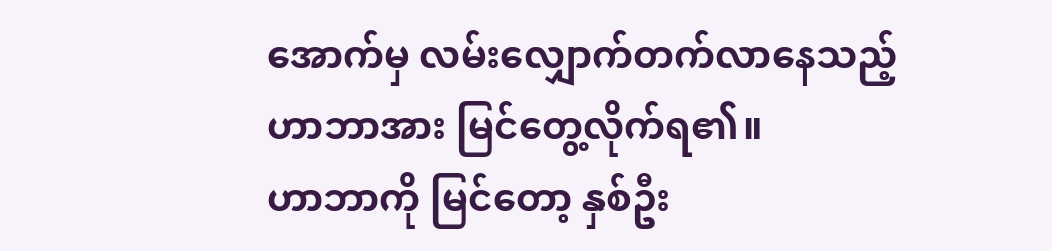အောက်မှ လမ်းလျှောက်တက်လာနေသည့် ဟာဘာအား မြင်တွေ့လိုက်ရ၏။
ဟာဘာကို မြင်တော့ နှစ်ဦး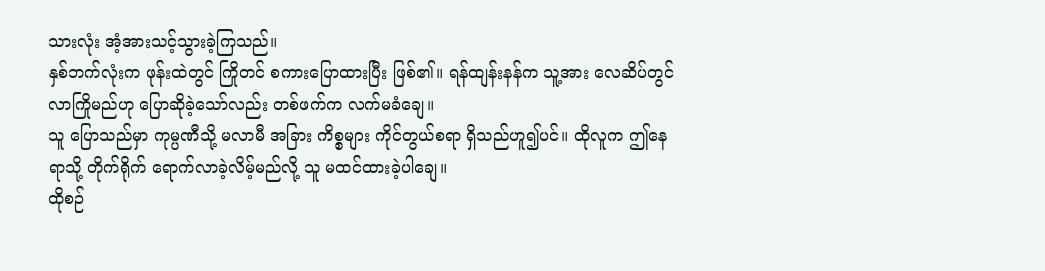သားလုံး အံ့အားသင့်သွားခဲ့ကြသည်။
နှစ်ဘက်လုံးက ဖုန်းထဲတွင် ကြိုတင် စကားပြောထားပြီး ဖြစ်၏။ ရန်ထျန်းနန်က သူ့အား လေဆိပ်တွင် လာကြိုမည်ဟု ပြောဆိုခဲ့သော်လည်း တစ်ဖက်က လက်မခံချေ။
သူ ပြောသည်မှာ ကုမ္ပဏီသို့ မလာမီ အခြား ကိစ္စများ ကိုင်တွယ်စရာ ရှိသည်ဟူ၍ပင်။ ထိုလူက ဤနေရာသို့ တိုက်ရိုက် ရောက်လာခဲ့လိမ့်မည်လို့ သူ မထင်ထားခဲ့ပါချေ။
ထိုစဉ်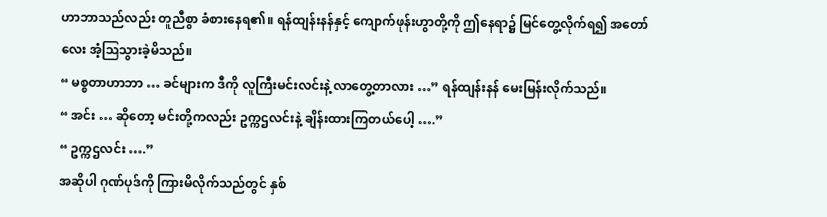ဟာဘာသည်လည်း တူညီစွာ ခံစားနေရ၏။ ရန်ထျန်းနန်နှင့် ကျောက်ဖုန်းဟွာတို့ကို ဤနေရာ၌ မြင်တွေ့လိုက်ရ၍ အတော်လေး အံ့ဩသွားခဲ့မိသည်။
“ မစ္စတာဟာဘာ … ခင်များက ဒီကို လူကြီးမင်းလင်းနဲ့ လာတွေ့တာလား …” ရန်ထျန်းနန် မေးမြန်းလိုက်သည်။
“ အင်း … ဆိုတော့ မင်းတို့ကလည်း ဥက္ကဌလင်းနဲ့ ချိန်းထားကြတယ်ပေါ့ ….”
“ ဥက္ကဌလင်း ….”
အဆိုပါ ဂုဏ်ပုဒ်ကို ကြားမိလိုက်သည်တွင် နှစ်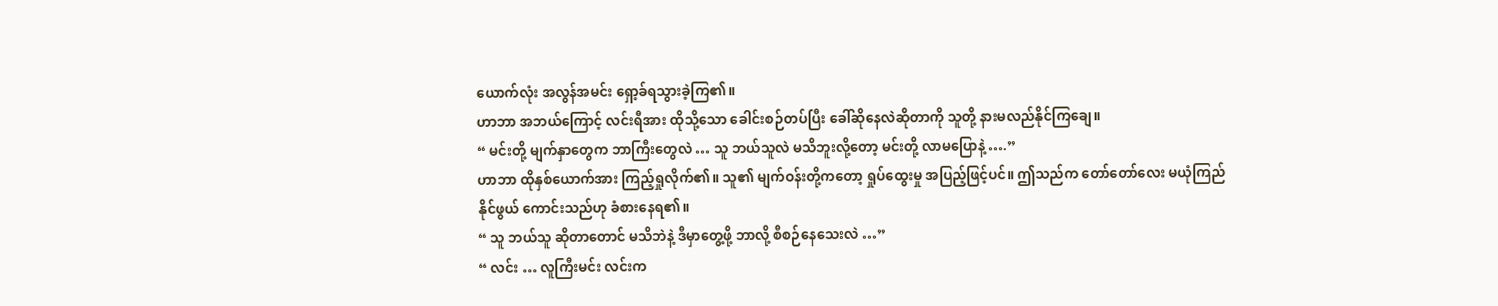ယောက်လုံး အလွန်အမင်း ရှော့ခ်ရသွားခဲ့ကြ၏။
ဟာဘာ အဘယ်ကြောင့် လင်းရီအား ထိုသို့သော ခေါင်းစဉ်တပ်ပြီး ခေါ်ဆိုနေလဲဆိုတာကို သူတို့ နားမလည်နိုင်ကြချေ။
“ မင်းတို့ မျက်နှာတွေက ဘာကြီးတွေလဲ … သူ ဘယ်သူလဲ မသိဘူးလို့တော့ မင်းတို့ လာမပြောနဲ့ ….”
ဟာဘာ ထိုနှစ်ယောက်အား ကြည့်ရှုလိုက်၏။ သူ၏ မျက်ဝန်းတို့ကတော့ ရှုပ်ထွေးမှု အပြည့်ဖြင့်ပင်။ ဤသည်က တော်တော်လေး မယုံကြည်နိုင်ဖွယ် ကောင်းသည်ဟု ခံစားနေရ၏။
“ သူ ဘယ်သူ ဆိုတာတောင် မသိဘဲနဲ့ ဒီမှာတွေ့ဖို့ ဘာလို့ စီစဉ်နေသေးလဲ …”
“ လင်း … လူကြီးမင်း လင်းက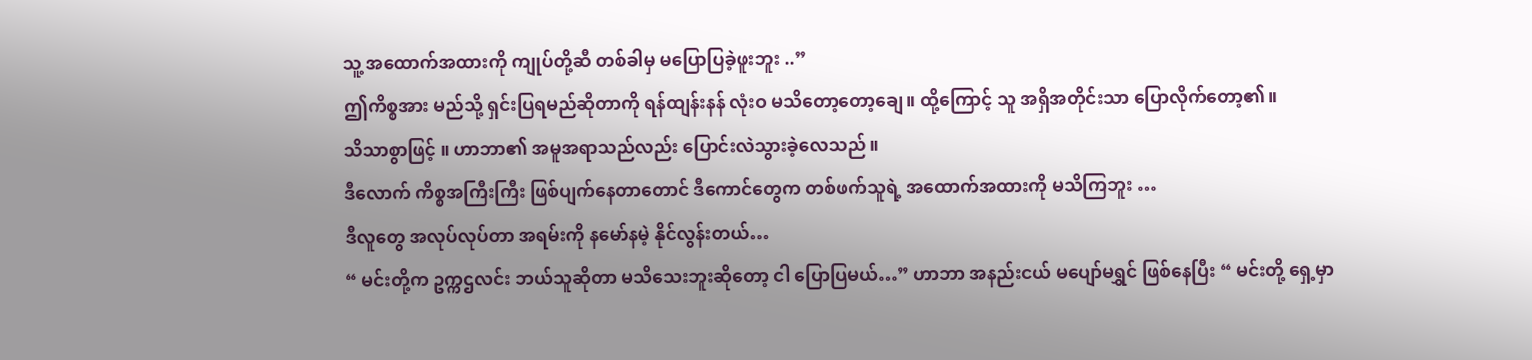သူ့ အထောက်အထားကို ကျုပ်တို့ဆီ တစ်ခါမှ မပြောပြခဲ့ဖူးဘူး ..”
ဤကိစ္စအား မည်သို့ ရှင်းပြရမည်ဆိုတာကို ရန်ထျန်းနန် လုံးဝ မသိတော့တော့ချေ။ ထို့ကြောင့် သူ အရှိအတိုင်းသာ ပြောလိုက်တော့၏။
သိသာစွာဖြင့် ။ ဟာဘာ၏ အမူအရာသည်လည်း ပြောင်းလဲသွားခဲ့လေသည်။
ဒီလောက် ကိစ္စအကြီးကြီး ဖြစ်ပျက်နေတာတောင် ဒီကောင်တွေက တစ်ဖက်သူရဲ့ အထောက်အထားကို မသိကြဘူး …
ဒီလူတွေ အလုပ်လုပ်တာ အရမ်းကို နမော်နမဲ့ နိုင်လွန်းတယ်…
“ မင်းတို့က ဥက္ကဌလင်း ဘယ်သူဆိုတာ မသိသေးဘူးဆိုတော့ ငါ ပြောပြမယ်…” ဟာဘာ အနည်းငယ် မပျော်မရွှင် ဖြစ်နေပြီး “ မင်းတို့ ရှေ့မှာ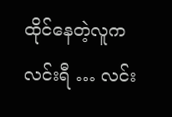ထိုင်နေတဲ့လူက လင်းရီ … လင်း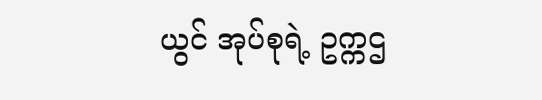ယွင် အုပ်စုရဲ့ ဥက္ကဌ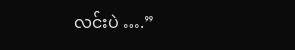လင်းပဲ ….”